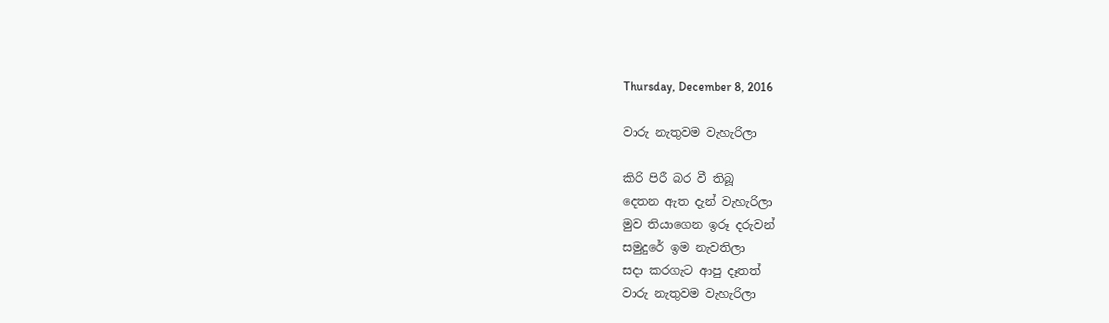Thursday, December 8, 2016

වාරු නැතුවම වැහැරිලා

කිරි පිරී බර වී තිබූ
දෙතන ඇත දැන් වැහැරිලා
මුව තියාගෙන ඉරූ දරුවන්
සමුදුරේ ඉම නැවතිලා
සදා කරගැට ආපු දෑතත්
වාරු නැතුවම වැහැරිලා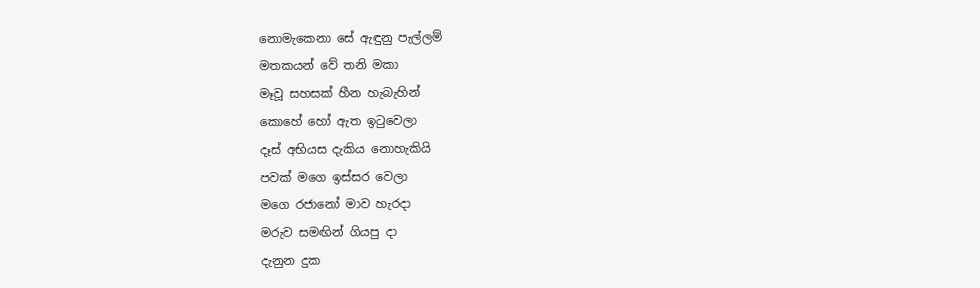නොමැකෙනා සේ ඇඳුනු පැල්ලම්
මතකයන් වේ තනි මකා
මෑවූ සහසක් හීන හැබැහින්
කොහේ හෝ ඇත ඉටුවෙලා
දෑස් අභියස දැකිය නොහැකියි
පවක් මගෙ ඉස්සර වෙලා
මගෙ රජානෝ මාව හැරදා
මරුව සමඟින් ගියපු දා
දැනුන දුක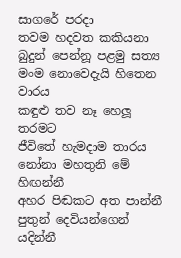සාගරේ පරදා
තවම හදවත කකියනා
බුදුන් පෙන්නූ පළමු සත්‍ය
මංම නොවෙදැයි හිතෙන වාරය
කඳුළු තව නෑ හෙලූ තරමට
ජීවිතේ හැමදාම තාරය
නෝනා මහතුනි මේ හිඟන්නී
අහර පිඬකට අත පාන්නී
පුතුන් දෙවියන්ගෙන් යදින්නී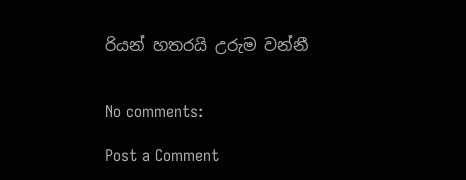රියන් හතරයි උරුම වන්නී


No comments:

Post a Comment